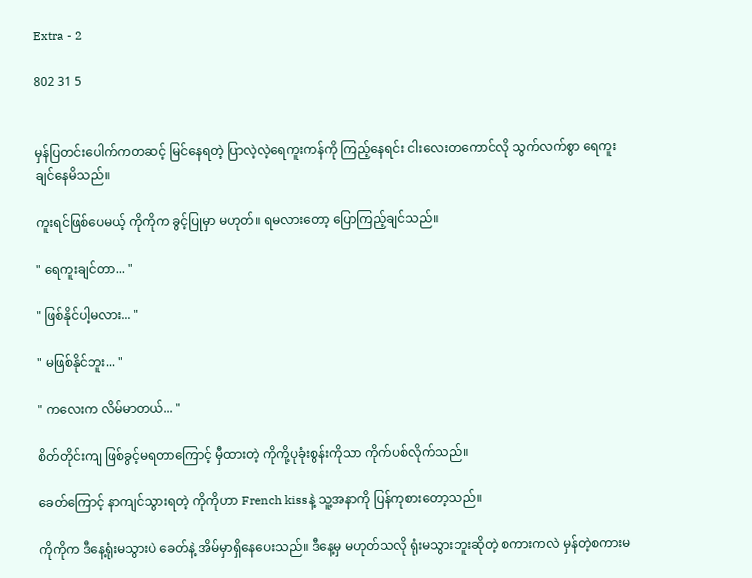Extra - 2

802 31 5


မှန်ပြတင်းပေါက်ကတဆင့် မြင်နေရတဲ့ ပြာလဲ့လဲ့ရေကူးကန်ကို ကြည့်နေရင်း ငါးလေးတကောင်လို သွက်လက်စွာ ရေကူးချင်နေမိသည်။

ကူးရင်ဖြစ်ပေမယ့် ကိုကိုက ခွင့်ပြုမှာ မဟုတ်။ ရမလားတော့ ပြောကြည့်ချင်သည်။

" ရေကူးချင်တာ... "

" ဖြစ်နိုင်ပါ့မလား... "

" မဖြစ်နိုင်ဘူး... "

" ကလေးက လိမ်မာတယ်... "

စိတ်တိုင်းကျ ဖြစ်ခွင့်မရတာကြောင့် မှီထားတဲ့ ကိုကို့ပုခုံးစွန်းကိုသာ ကိုက်ပစ်လိုက်သည်။

ခေတ်ကြောင့် နာကျင်သွားရတဲ့ ကိုကိုဟာ French kissနဲ့ သူ့အနာကို ပြန်ကုစားတော့သည်။

ကိုကိုက ဒီနေ့ရုံးမသွားပဲ ခေတ်နဲ့ အိမ်မှာရှိနေပေးသည်။ ဒီနေ့မှ မဟုတ်သလို ရုံးမသွားဘူးဆိုတဲ့ စကားကလဲ မှန်တဲ့စကားမ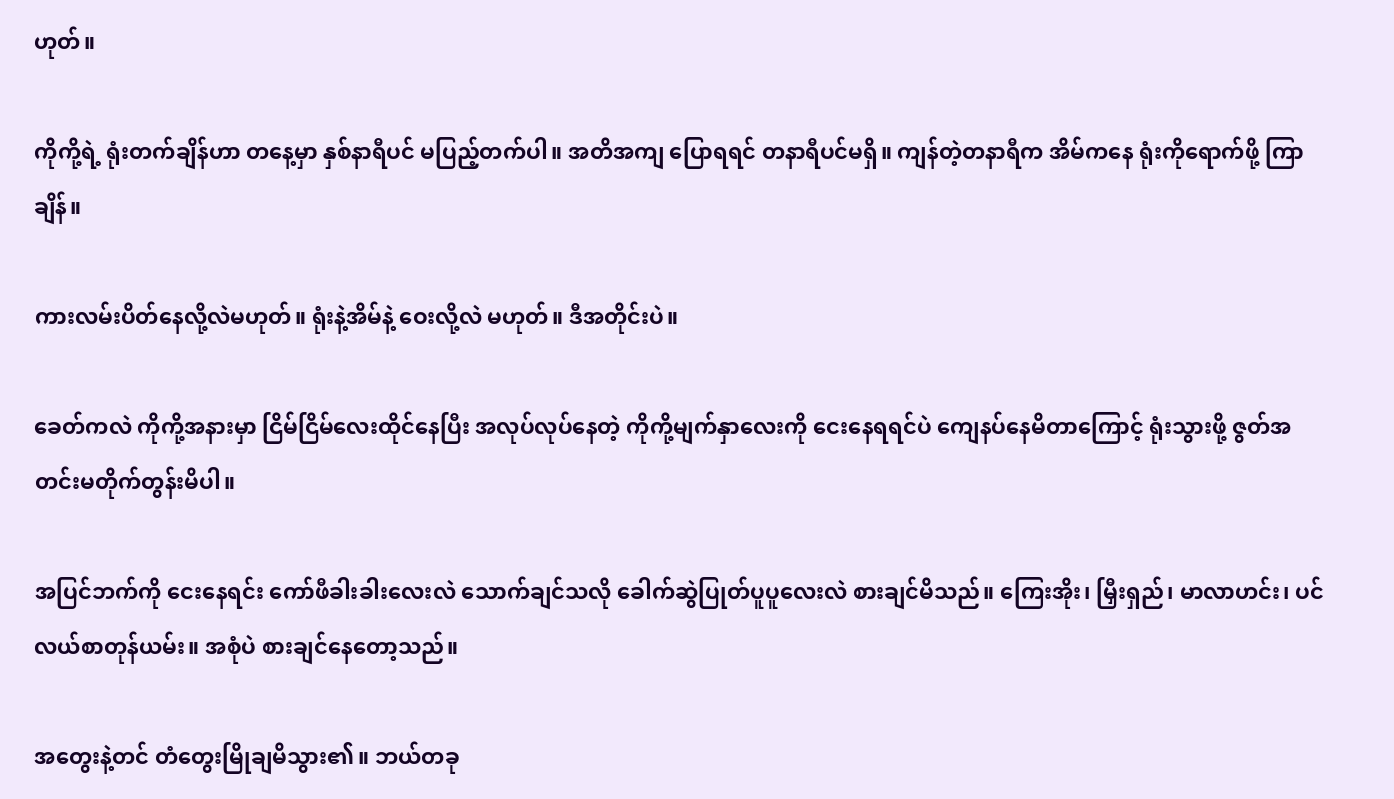ဟုတ်။

ကိုကို့ရဲ့ ရုံးတက်ချိန်ဟာ တနေ့မှာ နှစ်နာရီပင် မပြည့်တက်ပါ။ အတိအကျ ပြောရရင် တနာရီပင်မရှိ။ ကျန်တဲ့တနာရီက အိမ်ကနေ ရုံးကိုရောက်ဖို့ ကြာချိန်။

ကားလမ်းပိတ်နေလို့လဲမဟုတ်။ ရုံးနဲ့အိမ်နဲ့ ဝေးလို့လဲ မဟုတ်။ ဒီအတိုင်းပဲ။

ခေတ်ကလဲ ကိုကို့အနားမှာ ငြိမ်ငြိမ်လေးထိုင်နေပြီး အလုပ်လုပ်နေတဲ့ ကိုကို့မျက်နှာလေးကို ငေးနေရရင်ပဲ ကျေနပ်နေမိတာကြောင့် ရုံးသွားဖို့ ဇွတ်အတင်းမတိုက်တွန်းမိပါ။

အပြင်ဘက်ကို ငေးနေရင်း ကော်ဖီခါးခါးလေးလဲ သောက်ချင်သလို ခေါက်ဆွဲပြုတ်ပူပူလေးလဲ စားချင်မိသည်။ ကြေးအိုး၊ မြှီးရှည်၊ မာလာဟင်း၊ ပင်လယ်စာတုန်ယမ်း။ အစုံပဲ စားချင်နေတော့သည်။

အတွေးနဲ့တင် တံတွေးမြိုချမိသွား၏။ ဘယ်တခု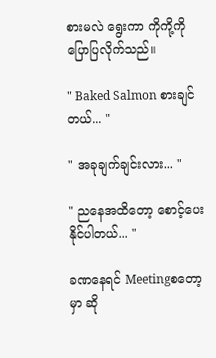စားမလဲ ရွေးကာ ကိုကို့ကို ပြောပြလိုက်သည်။

" Baked Salmon စားချင်တယ်... "

" အခုချက်ချင်းလား... "

" ညနေအထိတော့ စောင့်ပေးနိုင်ပါတယ်... "

ခဏနေရင် Meetingစတော့မှာ ဆို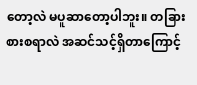တော့လဲ မပူဆာတော့ပါဘူး။ တခြားစားစရာလဲ အဆင်သင့်ရှိတာကြောင့်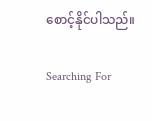စောင့်နိုင်ပါသည်။

Searching For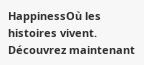HappinessOù les histoires vivent. Découvrez maintenant